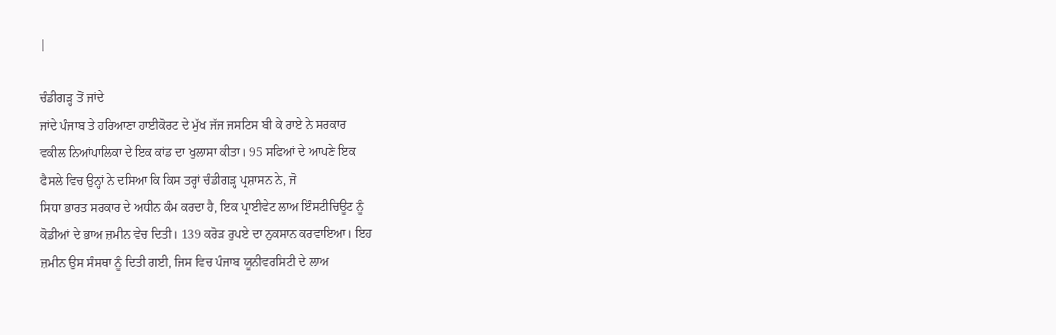|

ਚੰਡੀਗੜ੍ਹ ਤੋਂ ਜਾਂਦੇ
ਜਾਂਦੇ ਪੰਜਾਬ ਤੇ ਹਰਿਆਣਾ ਹਾਈਕੋਰਟ ਦੇ ਮੁੱਖ ਜੱਜ ਜਸਟਿਸ ਬੀ ਕੇ ਰਾਏ ਨੇ ਸਰਕਾਰ
ਵਕੀਲ ਨਿਆਂਪਾਲਿਕਾ ਦੇ ਇਕ ਕਾਂਡ ਦਾ ਖੁਲਾਸਾ ਕੀਤਾ। 95 ਸਫਿਆਂ ਦੇ ਆਪਣੇ ਇਕ
ਫੈਸਲੇ ਵਿਚ ਉਨ੍ਹਾਂ ਨੇ ਦਸਿਆ ਕਿ ਕਿਸ ਤਰ੍ਹਾਂ ਚੰਡੀਗੜ੍ਹ ਪ੍ਰਸ਼ਾਸਨ ਨੇ, ਜੋ
ਸਿਧਾ ਭਾਰਤ ਸਰਕਾਰ ਦੇ ਅਧੀਨ ਕੰਮ ਕਰਦਾ ਹੈ, ਇਕ ਪ੍ਰਾਈਵੇਟ ਲਾਅ ਇੰਸਟੀਚਿਊਟ ਨੂੰ
ਕੋਡੀਆਂ ਦੇ ਭਾਅ ਜ਼ਮੀਨ ਵੇਚ ਦਿਤੀ। 139 ਕਰੋੜ ਰੁਪਏ ਦਾ ਨੁਕਸਾਨ ਕਰਵਾਇਆ। ਇਹ
ਜ਼ਮੀਨ ਉਸ ਸੰਸਥਾ ਨੂੰ ਦਿਤੀ ਗਈ, ਜਿਸ ਵਿਚ ਪੰਜਾਬ ਯੂਨੀਵਰਸਿਟੀ ਦੇ ਲਾਅ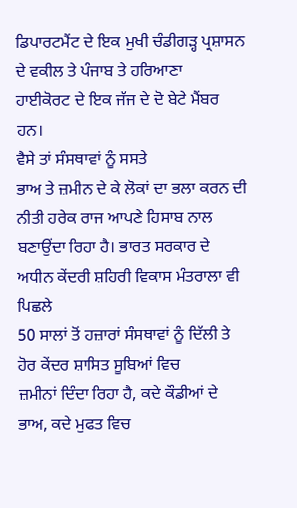ਡਿਪਾਰਟਮੈਂਟ ਦੇ ਇਕ ਮੁਖੀ ਚੰਡੀਗੜ੍ਹ ਪ੍ਰਸ਼ਾਸਨ ਦੇ ਵਕੀਲ ਤੇ ਪੰਜਾਬ ਤੇ ਹਰਿਆਣਾ
ਹਾਈਕੋਰਟ ਦੇ ਇਕ ਜੱਜ ਦੇ ਦੋ ਬੇਟੇ ਮੈਂਬਰ ਹਨ।
ਵੈਸੇ ਤਾਂ ਸੰਸਥਾਵਾਂ ਨੂੰ ਸਸਤੇ
ਭਾਅ ਤੇ ਜ਼ਮੀਨ ਦੇ ਕੇ ਲੋਕਾਂ ਦਾ ਭਲਾ ਕਰਨ ਦੀ ਨੀਤੀ ਹਰੇਕ ਰਾਜ ਆਪਣੇ ਹਿਸਾਬ ਨਾਲ
ਬਣਾਉਂਦਾ ਰਿਹਾ ਹੈ। ਭਾਰਤ ਸਰਕਾਰ ਦੇ ਅਧੀਨ ਕੇਂਦਰੀ ਸ਼ਹਿਰੀ ਵਿਕਾਸ ਮੰਤਰਾਲਾ ਵੀ ਪਿਛਲੇ
50 ਸਾਲਾਂ ਤੋਂ ਹਜ਼ਾਰਾਂ ਸੰਸਥਾਵਾਂ ਨੂੰ ਦਿੱਲੀ ਤੇ ਹੋਰ ਕੇਂਦਰ ਸ਼ਾਸਿਤ ਸੂਬਿਆਂ ਵਿਚ
ਜ਼ਮੀਨਾਂ ਦਿੰਦਾ ਰਿਹਾ ਹੈ, ਕਦੇ ਕੌਡੀਆਂ ਦੇ ਭਾਅ, ਕਦੇ ਮੁਫਤ ਵਿਚ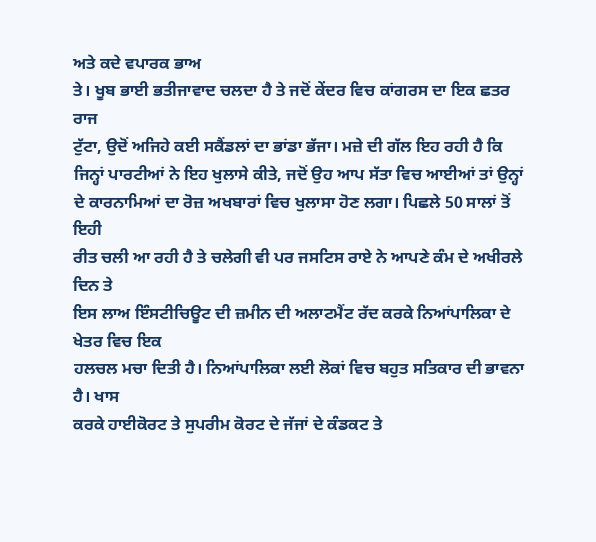ਅਤੇ ਕਦੇ ਵਪਾਰਕ ਭਾਅ
ਤੇ। ਖੂਬ ਭਾਈ ਭਤੀਜਾਵਾਦ ਚਲਦਾ ਹੈ ਤੇ ਜਦੋਂ ਕੇਂਦਰ ਵਿਚ ਕਾਂਗਰਸ ਦਾ ਇਕ ਛਤਰ ਰਾਜ
ਟੁੱਟਾ, ਉਦੋਂ ਅਜਿਹੇ ਕਈ ਸਕੈਂਡਲਾਂ ਦਾ ਭਾਂਡਾ ਭੱਜਾ। ਮਜ਼ੇ ਦੀ ਗੱਲ ਇਹ ਰਹੀ ਹੈ ਕਿ
ਜਿਨ੍ਹਾਂ ਪਾਰਟੀਆਂ ਨੇ ਇਹ ਖੁਲਾਸੇ ਕੀਤੇ, ਜਦੋਂ ਉਹ ਆਪ ਸੱਤਾ ਵਿਚ ਆਈਆਂ ਤਾਂ ਉਨ੍ਹਾਂ
ਦੇ ਕਾਰਨਾਮਿਆਂ ਦਾ ਰੋਜ਼ ਅਖਬਾਰਾਂ ਵਿਚ ਖੁਲਾਸਾ ਹੋਣ ਲਗਾ। ਪਿਛਲੇ 50 ਸਾਲਾਂ ਤੋਂ ਇਹੀ
ਰੀਤ ਚਲੀ ਆ ਰਹੀ ਹੈ ਤੇ ਚਲੇਗੀ ਵੀ ਪਰ ਜਸਟਿਸ ਰਾਏ ਨੇ ਆਪਣੇ ਕੰਮ ਦੇ ਅਖੀਰਲੇ ਦਿਨ ਤੇ
ਇਸ ਲਾਅ ਇੰਸਟੀਚਿਊਟ ਦੀ ਜ਼ਮੀਨ ਦੀ ਅਲਾਟਮੈਂਟ ਰੱਦ ਕਰਕੇ ਨਿਆਂਪਾਲਿਕਾ ਦੇ ਖੇਤਰ ਵਿਚ ਇਕ
ਹਲਚਲ ਮਚਾ ਦਿਤੀ ਹੈ। ਨਿਆਂਪਾਲਿਕਾ ਲਈ ਲੋਕਾਂ ਵਿਚ ਬਹੁਤ ਸਤਿਕਾਰ ਦੀ ਭਾਵਨਾ ਹੈ। ਖਾਸ
ਕਰਕੇ ਹਾਈਕੋਰਟ ਤੇ ਸੁਪਰੀਮ ਕੋਰਟ ਦੇ ਜੱਜਾਂ ਦੇ ਕੰਡਕਟ ਤੇ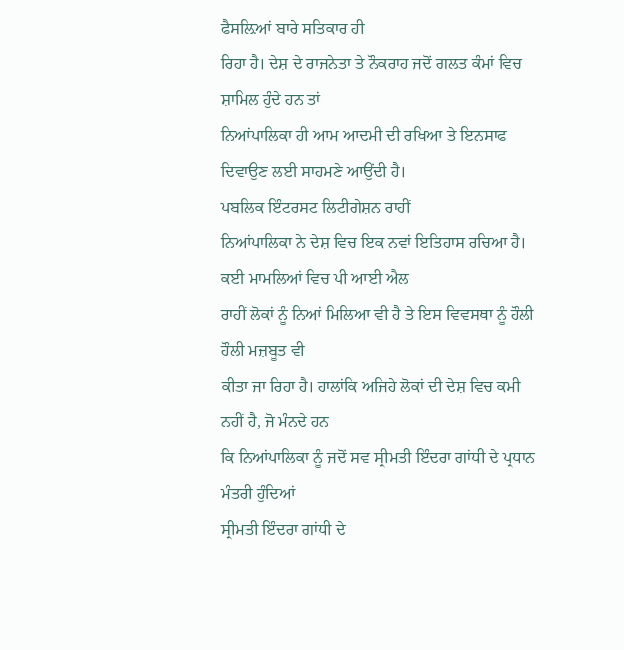ਫੈਸਲ਼ਿਆਂ ਬਾਰੇ ਸਤਿਕਾਰ ਹੀ
ਰਿਹਾ ਹੈ। ਦੇਸ਼ ਦੇ ਰਾਜਨੇਤਾ ਤੇ ਨੌਕਰਾਹ ਜਦੋਂ ਗਲਤ ਕੰਮਾਂ ਵਿਚ ਸ਼ਾਮਿਲ ਹੁੰਦੇ ਹਨ ਤਾਂ
ਨਿਆਂਪਾਲਿਕਾ ਹੀ ਆਮ ਆਦਮੀ ਦੀ ਰਖਿਆ ਤੇ ਇਨਸਾਫ ਦਿਵਾਉਣ ਲਈ ਸਾਹਮਣੇ ਆਉਂਦੀ ਹੈ।
ਪਬਲਿਕ ਇੰਟਰਸਟ ਲਿਟੀਗੇਸ਼ਨ ਰਾਹੀਂ
ਨਿਆਂਪਾਲਿਕਾ ਨੇ ਦੇਸ਼ ਵਿਚ ਇਕ ਨਵਾਂ ਇਤਿਹਾਸ ਰਚਿਆ ਹੈ। ਕਈ ਮਾਮਲਿਆਂ ਵਿਚ ਪੀ ਆਈ ਐਲ
ਰਾਹੀਂ ਲੋਕਾਂ ਨੂੰ ਨਿਆਂ ਮਿਲਿਆ ਵੀ ਹੈ ਤੇ ਇਸ ਵਿਵਸਥਾ ਨੂੰ ਹੌਲੀ ਹੌਲੀ ਮਜ਼ਬੂਤ ਵੀ
ਕੀਤਾ ਜਾ ਰਿਹਾ ਹੈ। ਹਾਲਾਂਕਿ ਅਜਿਹੇ ਲੋਕਾਂ ਦੀ ਦੇਸ਼ ਵਿਚ ਕਮੀ ਨਹੀਂ ਹੈ, ਜੋ ਮੰਨਦੇ ਹਨ
ਕਿ ਨਿਆਂਪਾਲਿਕਾ ਨੂੰ ਜਦੋਂ ਸਵ ਸ੍ਰੀਮਤੀ ਇੰਦਰਾ ਗਾਂਧੀ ਦੇ ਪ੍ਰਧਾਨ ਮੰਤਰੀ ਹੁੰਦਿਆਂ
ਸ੍ਰੀਮਤੀ ਇੰਦਰਾ ਗਾਂਧੀ ਦੇ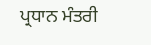ਪ੍ਰਧਾਨ ਮੰਤਰੀ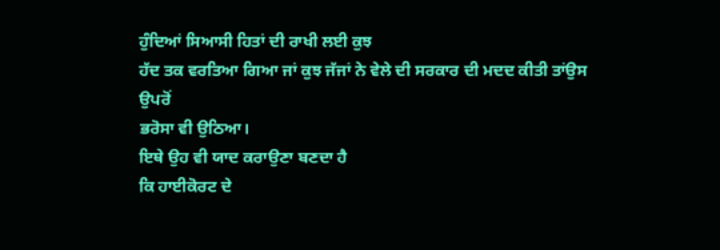ਹੁੰਦਿਆਂ ਸਿਆਸੀ ਹਿਤਾਂ ਦੀ ਰਾਖੀ ਲਈ ਕੁਝ
ਹੱਦ ਤਕ ਵਰਤਿਆ ਗਿਆ ਜਾਂ ਕੁਝ ਜੱਜਾਂ ਨੇ ਵੇਲੇ ਦੀ ਸਰਕਾਰ ਦੀ ਮਦਦ ਕੀਤੀ ਤਾਂਉਸ ਉਪਰੋਂ
ਭਰੋਸਾ ਵੀ ਉਠਿਆ।
ਇਥੇ ਉਹ ਵੀ ਯਾਦ ਕਰਾਉਣਾ ਬਣਦਾ ਹੈ
ਕਿ ਹਾਈਕੋਰਟ ਦੇ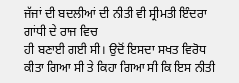ਜੱਜਾਂ ਦੀ ਬਦਲੀਆਂ ਦੀ ਨੀਤੀ ਵੀ ਸ੍ਰੀਮਤੀ ਇੰਦਰਾ ਗਾਂਧੀ ਦੇ ਰਾਜ ਵਿਚ
ਹੀ ਬਣਾਈ ਗਈ ਸੀ। ਉਦੋਂ ਇਸਦਾ ਸਖਤ ਵਿਰੋਧ ਕੀਤਾ ਗਿਆ ਸੀ ਤੇ ਕਿਹਾ ਗਿਆ ਸੀ ਕਿ ਇਸ ਨੀਤੀ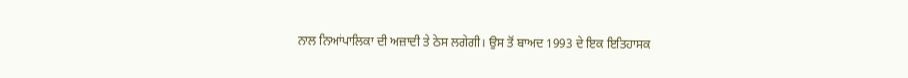ਨਾਲ ਨਿਆਂਪਾਲਿਕਾ ਦੀ ਅਜ਼ਾਦੀ ਤੇ ਠੇਸ ਲਗੇਗੀ। ਉਸ ਤੋਂ ਬਾਅਦ 1993 ਦੇ ਇਕ ਇਤਿਹਾਸਕ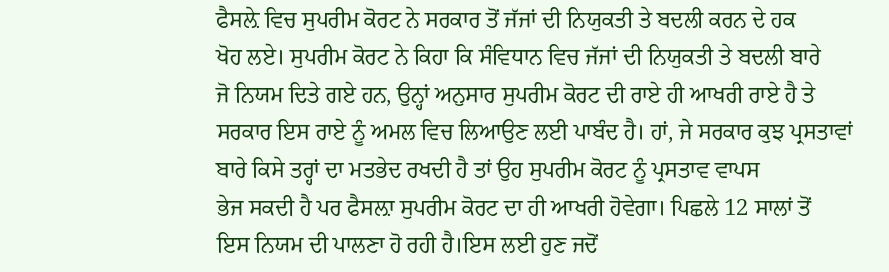ਫੈਸਲ਼ੇ ਵਿਚ ਸੁਪਰੀਮ ਕੋਰਟ ਨੇ ਸਰਕਾਰ ਤੋਂ ਜੱਜਾਂ ਦੀ ਨਿਯੁਕਤੀ ਤੇ ਬਦਲੀ ਕਰਨ ਦੇ ਹਕ
ਖੋਹ ਲਏ। ਸੁਪਰੀਮ ਕੋਰਟ ਨੇ ਕਿਹਾ ਕਿ ਸੰਵਿਧਾਨ ਵਿਚ ਜੱਜਾਂ ਦੀ ਨਿਯੁਕਤੀ ਤੇ ਬਦਲੀ ਬਾਰੇ
ਜੋ ਨਿਯਮ ਦਿਤੇ ਗਏ ਹਨ, ਉਨ੍ਹਾਂ ਅਨੁਸਾਰ ਸੁਪਰੀਮ ਕੋਰਟ ਦੀ ਰਾਏ ਹੀ ਆਖਰੀ ਰਾਏ ਹੈ ਤੇ
ਸਰਕਾਰ ਇਸ ਰਾਏ ਨੂੰ ਅਮਲ ਵਿਚ ਲਿਆਉਣ ਲਈ ਪਾਬੰਦ ਹੈ। ਹਾਂ, ਜੇ ਸਰਕਾਰ ਕੁਝ ਪ੍ਰਸਤਾਵਾਂ
ਬਾਰੇ ਕਿਸੇ ਤਰ੍ਹਾਂ ਦਾ ਮਤਭੇਦ ਰਖਦੀ ਹੈ ਤਾਂ ਉਹ ਸੁਪਰੀਮ ਕੋਰਟ ਨੂੰ ਪ੍ਰਸਤਾਵ ਵਾਪਸ
ਭੇਜ ਸਕਦੀ ਹੈ ਪਰ ਫੈਸਲ਼ਾ ਸੁਪਰੀਮ ਕੋਰਟ ਦਾ ਹੀ ਆਖਰੀ ਹੋਵੇਗਾ। ਪਿਛਲੇ 12 ਸਾਲਾਂ ਤੋਂ
ਇਸ ਨਿਯਮ ਦੀ ਪਾਲਣਾ ਹੋ ਰਹੀ ਹੈ।ਇਸ ਲਈ ਹੁਣ ਜਦੋਂ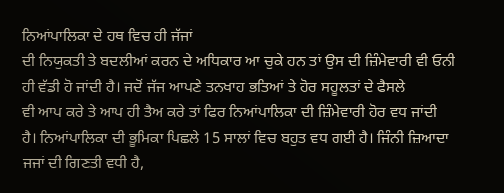ਨਿਆਂਪਾਲਿਕਾ ਦੇ ਹਥ ਵਿਚ ਹੀ ਜੱਜਾਂ
ਦੀ ਨਿਯੁਕਤੀ ਤੇ ਬਦਲੀਆਂ ਕਰਨ ਦੇ ਅਧਿਕਾਰ ਆ ਚੁਕੇ ਹਨ ਤਾਂ ਉਸ ਦੀ ਜ਼ਿੰਮੇਵਾਰੀ ਵੀ ਓਨੀ
ਹੀ ਵੱਡੀ ਹੋ ਜਾਂਦੀ ਹੈ। ਜਦੋਂ ਜੱਜ ਆਪਣੇ ਤਨਖਾਹ ਭਤਿਆਂ ਤੇ ਹੋਰ ਸਹੂਲਤਾਂ ਦੇ ਫੈਸਲੇ
ਵੀ ਆਪ ਕਰੇ ਤੇ ਆਪ ਹੀ ਤੈਅ ਕਰੇ ਤਾਂ ਫਿਰ ਨਿਆਂਪਾਲਿਕਾ ਦੀ ਜ਼ਿੰਮੇਵਾਰੀ ਹੋਰ ਵਧ ਜਾਂਦੀ
ਹੈ। ਨਿਆਂਪਾਲਿਕਾ ਦੀ ਭੂਮਿਕਾ ਪਿਛਲੇ 15 ਸਾਲਾਂ ਵਿਚ ਬਹੁਤ ਵਧ ਗਈ ਹੈ। ਜਿੰਨੀ ਜ਼ਿਆਦਾ
ਜਜਾਂ ਦੀ ਗਿਣਤੀ ਵਧੀ ਹੈ,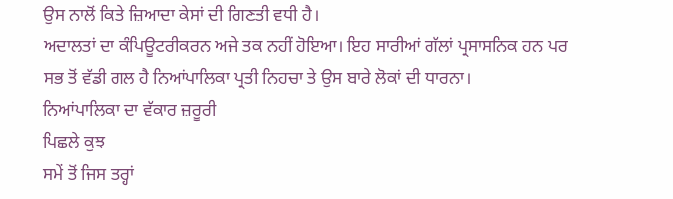ਉਸ ਨਾਲੋਂ ਕਿਤੇ ਜ਼ਿਆਦਾ ਕੇਸਾਂ ਦੀ ਗਿਣਤੀ ਵਧੀ ਹੈ।
ਅਦਾਲਤਾਂ ਦਾ ਕੰਪਿਊਟਰੀਕਰਨ ਅਜੇ ਤਕ ਨਹੀਂ ਹੋਇਆ। ਇਹ ਸਾਰੀਆਂ ਗੱਲਾਂ ਪ੍ਰਸਾਸਨਿਕ ਹਨ ਪਰ
ਸਭ ਤੋਂ ਵੱਡੀ ਗਲ ਹੈ ਨਿਆਂਪਾਲਿਕਾ ਪ੍ਰਤੀ ਨਿਹਚਾ ਤੇ ਉਸ ਬਾਰੇ ਲੋਕਾਂ ਦੀ ਧਾਰਨਾ।
ਨਿਆਂਪਾਲਿਕਾ ਦਾ ਵੱਕਾਰ ਜ਼ਰੂਰੀ
ਪਿਛਲੇ ਕੁਝ
ਸਮੇਂ ਤੋਂ ਜਿਸ ਤਰ੍ਹਾਂ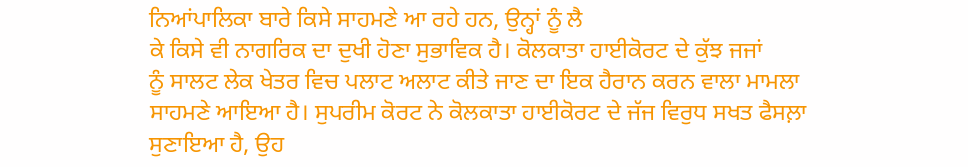ਨਿਆਂਪਾਲਿਕਾ ਬਾਰੇ ਕਿਸੇ ਸਾਹਮਣੇ ਆ ਰਹੇ ਹਨ, ਉਨ੍ਹਾਂ ਨੂੰ ਲੈ
ਕੇ ਕਿਸੇ ਵੀ ਨਾਗਰਿਕ ਦਾ ਦੁਖੀ ਹੋਣਾ ਸੁਭਾਵਿਕ ਹੈ। ਕੋਲਕਾਤਾ ਹਾਈਕੋਰਟ ਦੇ ਕੁੱਝ ਜਜਾਂ
ਨੂੰ ਸਾਲਟ ਲੇਕ ਖੇਤਰ ਵਿਚ ਪਲਾਟ ਅਲਾਟ ਕੀਤੇ ਜਾਣ ਦਾ ਇਕ ਹੈਰਾਨ ਕਰਨ ਵਾਲਾ ਮਾਮਲਾ
ਸਾਹਮਣੇ ਆਇਆ ਹੈ। ਸੁਪਰੀਮ ਕੋਰਟ ਨੇ ਕੋਲਕਾਤਾ ਹਾਈਕੋਰਟ ਦੇ ਜੱਜ ਵਿਰੁਧ ਸਖਤ ਫੈਸਲ਼ਾ
ਸੁਣਾਇਆ ਹੈ, ਉਹ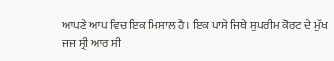ਆਪਣੇ ਆਪ ਵਿਚ ਇਕ ਮਿਸਾਲ ਹੈ। ਇਕ ਪਾਸੇ ਜਿਥੇ ਸੁਪਰੀਮ ਕੋਰਟ ਦੇ ਮੁੱਖ
ਜਜ ਸ੍ਰੀ ਆਰ ਸੀ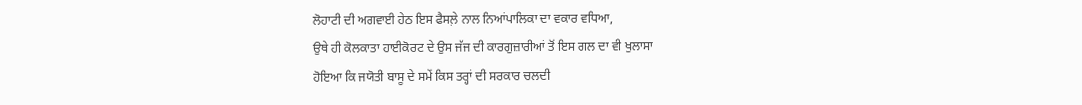ਲੋਹਾਟੀ ਦੀ ਅਗਵਾਈ ਹੇਠ ਇਸ ਫੈਸਲ਼ੇ ਨਾਲ ਨਿਆਂਪਾਲਿਕਾ ਦਾ ਵਕਾਰ ਵਧਿਆ,
ਉਥੇ ਹੀ ਕੋਲਕਾਤਾ ਹਾਈਕੋਰਟ ਦੇ ਉਸ ਜੱਜ ਦੀ ਕਾਰਗੁਜ਼ਾਰੀਆਂ ਤੋਂ ਇਸ ਗਲ ਦਾ ਵੀ ਖੁਲਾਸਾ
ਹੋਇਆ ਕਿ ਜਯੋਤੀ ਬਾਸੂ ਦੇ ਸਮੇਂ ਕਿਸ ਤਰ੍ਹਾਂ ਦੀ ਸਰਕਾਰ ਚਲਦੀ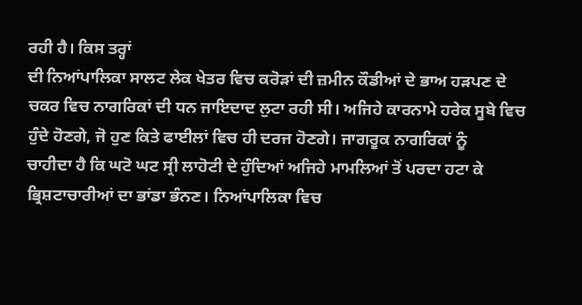ਰਹੀ ਹੈ। ਕਿਸ ਤਰ੍ਹਾਂ
ਦੀ ਨਿਆਂਪਾਲਿਕਾ ਸਾਲਟ ਲੇਕ ਖੇਤਰ ਵਿਚ ਕਰੋੜਾਂ ਦੀ ਜ਼ਮੀਨ ਕੌਡੀਆਂ ਦੇ ਭਾਅ ਹੜਪਣ ਦੇ
ਚਕਰ ਵਿਚ ਨਾਗਰਿਕਾਂ ਦੀ ਧਨ ਜਾਇਦਾਦ ਲੁਟਾ ਰਹੀ ਸੀ। ਅਜਿਹੇ ਕਾਰਨਾਮੇ ਹਰੇਕ ਸੂਬੇ ਵਿਚ
ਹੁੰਦੇ ਹੋਣਗੇ, ਜੋ ਹੁਣ ਕਿਤੇ ਫਾਈਲਾਂ ਵਿਚ ਹੀ ਦਰਜ ਹੋਣਗੇ। ਜਾਗਰੂਕ ਨਾਗਰਿਕਾਂ ਨੂੰ
ਚਾਹੀਦਾ ਹੈ ਕਿ ਘਟੋ ਘਟ ਸ੍ਰੀ ਲਾਹੋਟੀ ਦੇ ਹੁੰਦਿਆਂ ਅਜਿਹੇ ਮਾਮਲਿਆਂ ਤੋਂ ਪਰਦਾ ਹਟਾ ਕੇ
ਭ੍ਰਿਸ਼ਟਾਚਾਰੀਆਂ ਦਾ ਭਾਂਡਾ ਭੰਨਣ। ਨਿਆਂਪਾਲਿਕਾ ਵਿਚ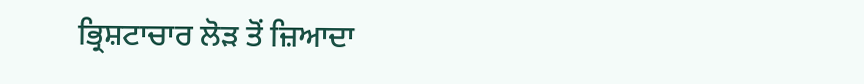ਭ੍ਰਿਸ਼ਟਾਚਾਰ ਲੋੜ ਤੋਂ ਜ਼ਿਆਦਾ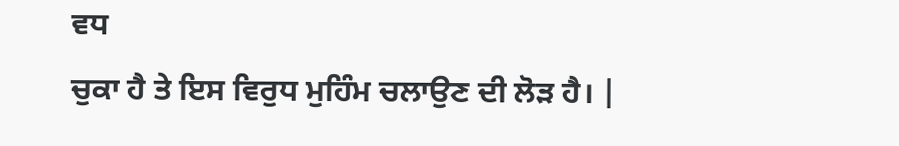ਵਧ
ਚੁਕਾ ਹੈ ਤੇ ਇਸ ਵਿਰੁਧ ਮੁਹਿੰਮ ਚਲਾਉਣ ਦੀ ਲੋੜ ਹੈ। |